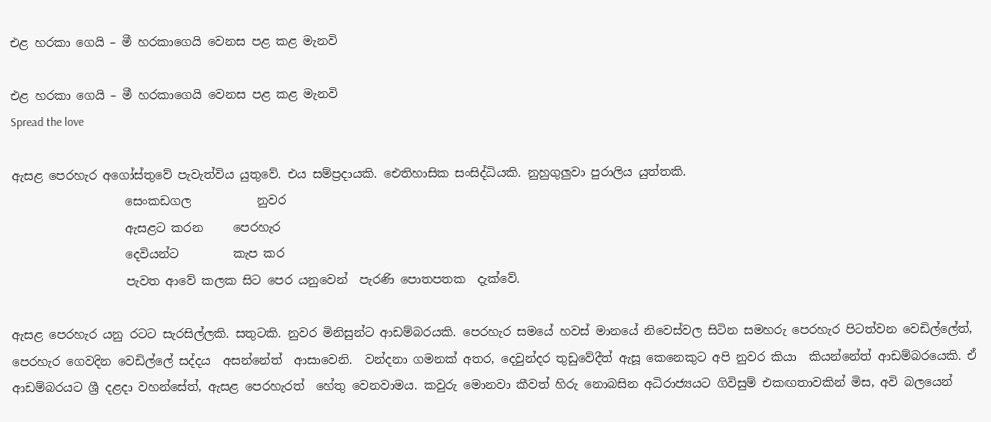එළ හරකා ගෙයි – මී හරකාගෙයි වෙනස පළ කළ මැනවි

එළ හරකා ගෙයි – මී හරකාගෙයි වෙනස පළ කළ මැනවි
Spread the love

ඇසළ පෙරහැර අගෝස්තුවේ පැවැත්විය යුතුවේ. එය සම්ප්‍රදායකි. ඓතිහාසික සංසිද්ධියකි. නුහුගුලුවා පුරාලිය යුත්තකි.
                   සෙංකඩගල           නුවර
                   ඇසළට කරන     පෙරහැර
                   දෙවියන්ට         කැප කර
                   පැවත ආවේ කලක සිට පෙර යනුවෙන්  පැරණි පොතපතක  දැක්වේ.

ඇසළ පෙරහැර යනු රටට සැරසිල්ලකි. සතුටකි. නුවර මිනිසුන්ට ආඩම්බරයකි. පෙරහැර සමයේ හවස් මානයේ නිවෙස්වල සිටින සමහරු පෙරහැර පිටත්වන වෙඩිල්ලේත්, පෙරහැර ගෙවදින වෙඩිල්ලේ සද්දය  අසන්නේත්  ආසාවෙනි.  වන්දනා ගමනක් අතර, දෙවුන්දර තුඩුවේදීත් ඇසූ කෙනෙකුට අපි නුවර කියා  කියන්නේත් ආඩම්බරයෙකි. ඒ ආඩම්බරයට ශ්‍රී දළදා වහන්සේත්, ඇසළ පෙරහැරත්  හේතු වෙනවාමය. කවුරු මොනවා කීවත් හිරු නොබසින අධිරාජ්‍යයට ගිවිසුම් එකඟතාවකින් මිස, අවි බලයෙන්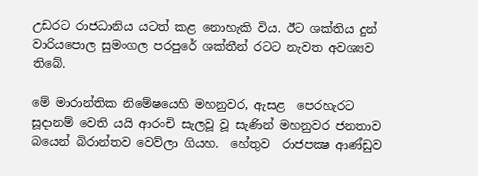උඩරට රාජධානිය යටත් කළ නොහැකි විය. ඊට ශක්තිය දුන් වාරියපොල සුමංගල පරපුරේ ශක්තීන් රටට නැවත අවශ්‍යව තිබේ.

මේ මාරාන්තික නිමේෂයෙහි මහනුවර, ඇසළ  පෙරහැරට සූදානම් වෙති යයි ආරංචි සැලවූ වූ සැණින් මහනුවර ජනතාව බයෙන් බිරාන්තව වෙව්ලා ගියහ.  හේතුව  රාජපක්‍ෂ ආණ්ඩුව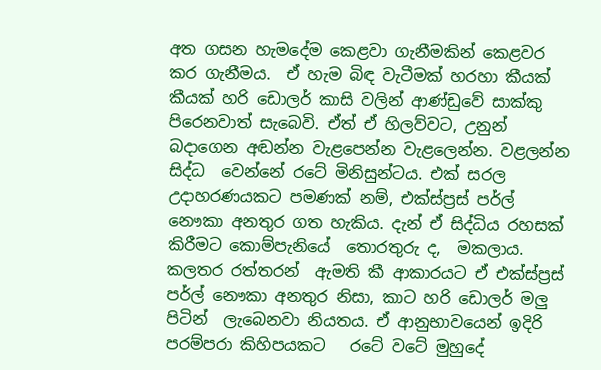අත ගසන හැමදේම කෙළවා ගැනීමකින් කෙළවර කර ගැනීමය.  ඒ හැම බිඳ වැටීමක් හරහා කීයක් කීයක් හරි ඩොලර් කාසි වලින් ආණ්ඩුවේ සාක්කු පිරෙනවාත් සැබෙවි. ඒත් ඒ හිලව්වට, උනුන් බදාගෙන අඬන්න වැළපෙන්න වැළලෙන්න. වළලන්න සිද්ධ  වෙන්නේ රටේ මිනිසුන්ටය. එක් සරල උදාහරණයකට පමණක් නම්, එක්ස්ප්‍රස් පර්ල් නෞකා අනතුර ගත හැකිය. දැන් ඒ සිද්ධිය රහසක් කිරීමට කොම්පැනියේ  තොරතුරු ද,  මකලාය.  කලතර රත්තරන්  ඇමති කී ආකාරයට ඒ එක්ස්ප්‍රස් පර්ල් නෞකා අනතුර නිසා, කාට හරි ඩොලර් මලු පිටින්  ලැබෙනවා නියතය. ඒ ආනුභාවයෙන් ඉදිරි පරම්පරා කිහිපයකට   රටේ වටේ මුහුදේ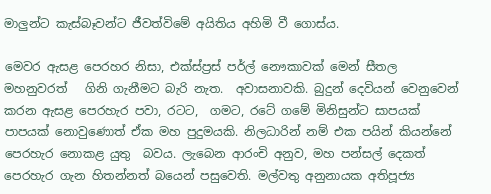මාලුන්ට කැස්බෑවන්ට ජීවත්විමේ අයිතිය අහිමි වී ගොස්ය.

මෙවර ඇසළ පෙරහර නිසා, එක්ස්ප්‍රස් පර්ල් නෞකාවක් මෙන් සීතල මහනුවරත්   ගිනි ගැනීමට බැරි නැත.  අවාසනාවකි. බුදුන් දෙවියන් වෙනුවෙන් කරන ඇසළ පෙරහැර පවා, රටට,  ගමට, රටේ ගමේ මිනිසුන්ට සාපයක් පාපයක් නොවුණොත් ඒක මහ පුදුමයකි. නිලධාරින් නම් එක පයින් කියන්නේ පෙරහැර නොකළ යුතු  බවය. ලැබෙන ආරංචි අනුව, මහ පන්සල් දෙකත් පෙරහැර ගැන හිතන්නත් බයෙන් පසුවෙති. මල්වතු අනුනායක අතිපූජ්‍ය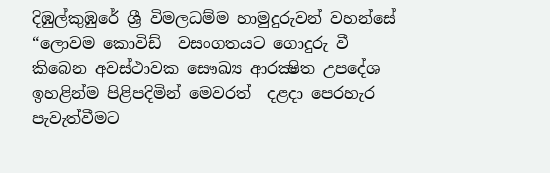දිඹුල්කුඹුරේ ශ්‍රී විමලධම්ම හාමුදුරුවන් වහන්සේ “ලොවම කොවිඩ්  වසංගතයට ගොදුරු වී කිබෙන අවස්ථාවක සෞඛ්‍ය ආරක්‍ෂිත උපදේශ ඉහළින්ම පිළිපදිමින් මෙවරත්  දළදා පෙරහැර පැවැත්වීමට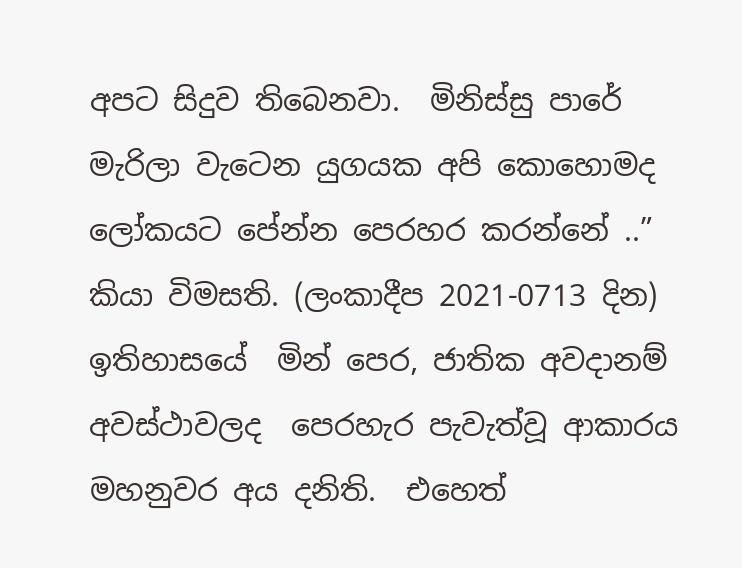අපට සිදුව තිබෙනවා.  මිනිස්සු පාරේ මැරිලා වැටෙන යුගයක අපි කොහොමද ලෝකයට පේන්න පෙරහර කරන්නේ ..” කියා විමසති. (ලංකාදීප 2021-0713 දින) ඉතිහාසයේ  මින් පෙර, ජාතික අවදානම් අවස්ථාවලද  පෙරහැර පැවැත්වූ ආකාරය  මහනුවර අය දනිති.  එහෙත්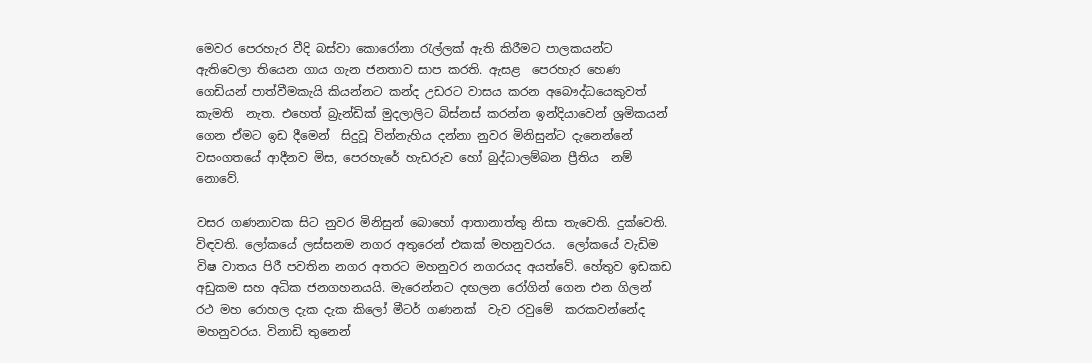මෙවර පෙරහැර වීදි බස්වා කොරෝනා රැල්ලක් ඇති කිරීමට පාලකයන්ට ඇතිවෙලා තියෙන ගාය ගැන ජනතාව සාප කරති. ඇසළ  පෙරහැර හෙණ ගෙඩියන් පාත්වීමකැයි කියන්නට කන්ද උඩරට වාසය කරන අබෞද්ධයෙකුවත්  කැමති  නැත. එහෙත් බ්‍රැන්ඩික් මුදලාලිට බිස්නස් කරන්න ඉන්දියාවෙන් ශ්‍රමිකයන් ගෙන ඒමට ඉඩ දීමෙන්  සිදුවූ වින්නැහිය දන්නා නුවර මිනිසුන්ට දැනෙන්නේ වසංගතයේ ආදීනව මිස, පෙරහැරේ හැඩරුව හෝ බුද්ධාලම්බන ප්‍රීතිය  නම් නොවේ.

වසර ගණනාවක සිට නුවර මිනිසුන් බොහෝ ආතානාත්තු නිසා තැවෙති. දුක්වෙති. විඳවති. ලෝකයේ ලස්සනම නගර අතුරෙන් එකක් මහනුවරය.  ලෝකයේ වැඩිම විෂ වාතය පිරී පවතින නගර අතරට මහනුවර නගරයද අයත්වේ. හේතුව ඉඩකඩ අඩුකම සහ අධික ජනගහනයයි. මැරෙන්නට දඟලන රෝගින් ගෙන එන ගිලන් රථ මහ රොහල දැක දැක කිලෝ මීටර් ගණනක්  වැව රවුමේ  කරකවන්නේද මහනුවරය. විනාඩි තුනෙන්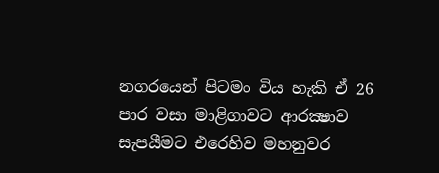නගරයෙන් පිටමං විය හැකි ඒ 26 පාර වසා මාළිගාවට ආරක්‍ෂාව සැපයීමට එරෙහිව මහනුවර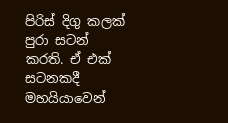පිරිස් දිගු කලක් පුරා සටන් කරති. ඒ එක් සටනකදී මහයියාවෙන්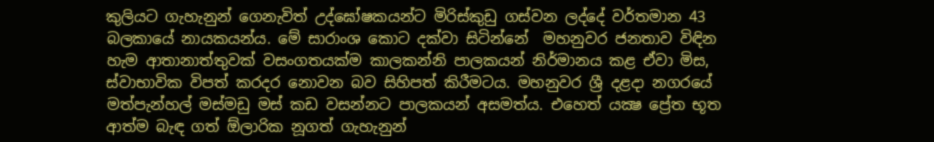කුලියට ගැහැනුන් ගෙනැවිත් උද්ඝෝෂකයන්ට මිරිස්කුඩු ගස්වන ලද්දේ වර්තමාන 43 බලකායේ නායකයන්ය. මේ සාරාංශ කොට දක්වා සිටින්නේ  මහනුවර ජනතාව විඳින හැම ආතානාත්තුවක් වසංගතයක්ම කාලකන්නි පාලකයන් නිර්මානය කළ ඒවා මිස, ස්වාභාවික විපත් කරදර නොවන බව සිහිපත් කිරීමටය. මහනුවර ශ්‍රී දළදා නගරයේ මත්පැන්හල් මස්මඩු මස් කඩ වසන්නට පාලකයන් අසමත්ය. එහෙත් යක්‍ෂ ප්‍රේත භූත ආත්ම බැඳ ගත් ඕලාරික නූගත් ගැහැනුන්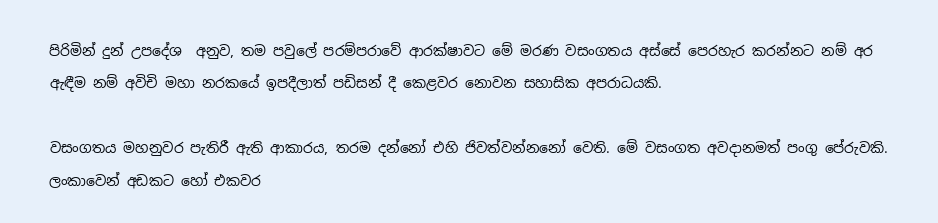පිරිමින් දුන් උපදේශ  අනුව, තම පවුලේ පරම්පරාවේ ආරක්ෂාවට මේ මරණ වසංගතය අස්සේ පෙරහැර කරන්නට නම් අර ඇඳීම නම් අවිචි මහා නරකයේ ඉපදීලාත් පඩිසන් දී කෙළවර නොවන සහාසික අපරාධයකි.

වසංගතය මහනුවර පැතිරී ඇති ආකාරය, තරම දන්නෝ එහි ජිවත්වන්නනෝ වෙති. මේ වසංගත අවදානමත් පංගු පේරුවකි. ලංකාවෙන් අඩකට හෝ එකවර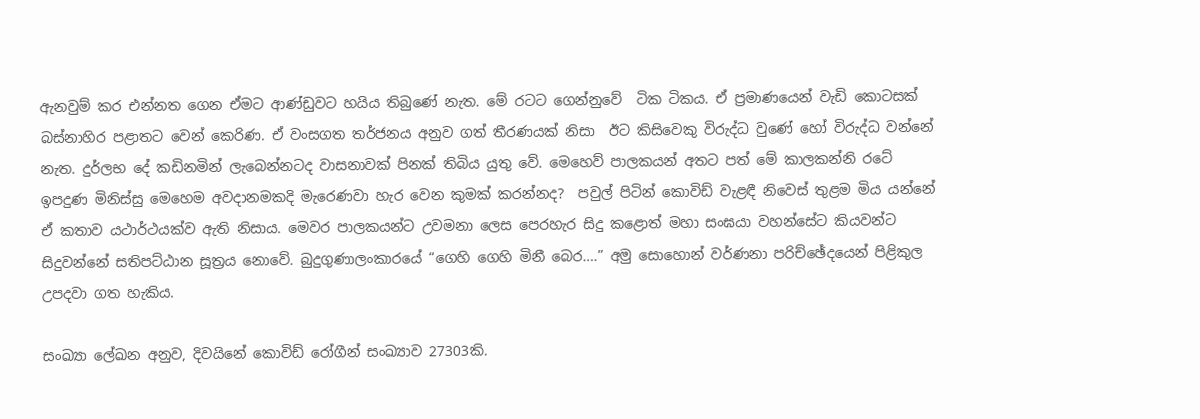ඇනවුම් කර එන්නත ගෙන ඒමට ආණ්ඩුවට හයිය තිබුණේ නැත. මේ රටට ගෙන්නුවේ  ටික ටිකය. ඒ ප්‍රමාණයෙන් වැඩි කොටසක් බස්නාහිර පළාතට වෙන් කෙරිණ. ඒ වංසගත තර්ජනය අනුව ගත් තීරණයක් නිසා  ඊට කිසිවෙකු විරුද්ධ වුණේ හෝ විරුද්ධ වන්නේ නැත. දුර්ලභ දේ කඩිනමින් ලැබෙන්නටද වාසනාවක් පිනක් තිබිය යුතු වේ. මෙහෙව් පාලකයන් අතට පත් මේ කාලකන්නි රටේ  ඉපදුණ මිනිස්සු මෙහෙම අවදානමකදි මැරෙණවා හැර වෙන කුමක් කරන්නද?  පවුල් පිටින් කොවිඩ් වැළඳී නිවෙස් තුළම මිය යන්නේ ඒ කතාව යථාර්ථයක්ව ඇති නිසාය. මෙවර පාලකයන්ට උවමනා ලෙස පෙරහැර සිදු කළොත් මහා සංඝයා වහන්සේට කියවන්ට සිදුවන්නේ සතිපට්ඨාන සූත්‍රය නොවේ. බුදුගුණාලංකාරයේ “ගෙහි ගෙහි මිනී බෙර….” අමු සොහොන් වර්ණනා පරිච්ඡේදයෙන් පිළිකුල උපදවා ගත හැකිය.

සංඛ්‍යා ලේඛන අනුව, දිවයිනේ කොවිඩ් රෝගීන් සංඛ්‍යාව 27303කි.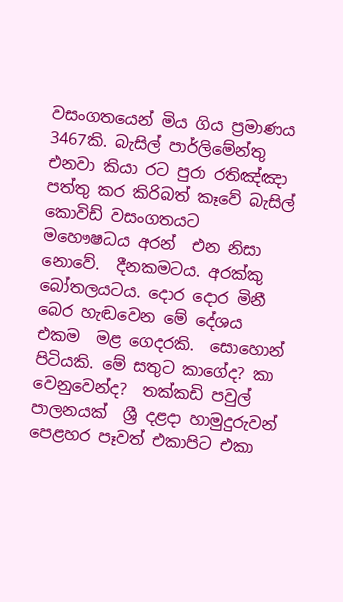වසංගතයෙන් මිය ගිය ප්‍රමාණය 3467කි. බැසිල් පාර්ලිමේන්තු එනවා කියා රට පුරා රතිඤ්ඤා පත්තු කර කිරිබත් කෑවේ බැසිල්   කොවිඩ් වසංගතයට මහෞෂධය අරන්  එන නිසා නොවේ.  දීනකමටය. අරක්කු බෝතලයටය. දොර දොර මිනී බෙර හැඬවෙන මේ දේශය එකම  මළ ගෙදරකි.  සොහොන් පිටියකි. මේ සතුට කාගේද? කා වෙනුවෙන්ද?  තක්කඩි පවුල් පාලනයක්  ශ්‍රී දළදා හාමුදුරුවන් පෙළහර පෑවත් එකාපිට එකා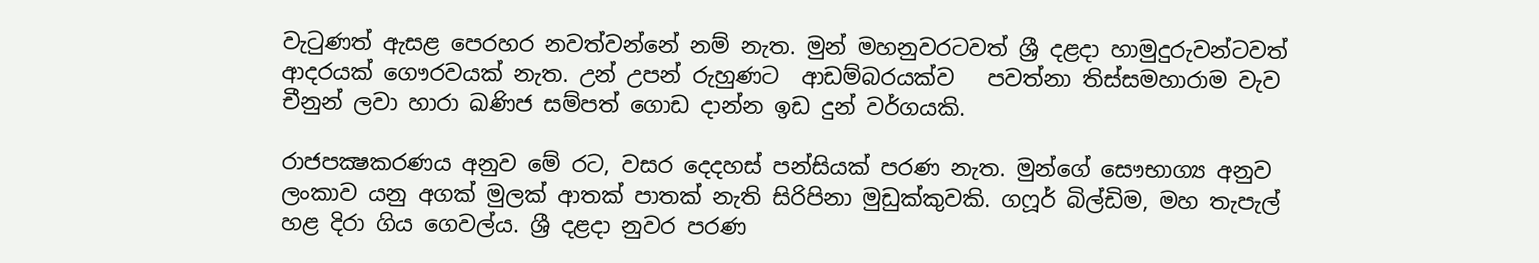වැටුණත් ඇසළ පෙරහර නවත්වන්නේ නම් නැත. මුන් මහනුවරටවත් ශ්‍රී දළදා හාමුදුරුවන්ටවත් ආදරයක් ගෞරවයක් නැත. උන් උපන් රුහුණට  ආඩම්බරයක්ව   පවත්නා තිස්සමහාරාම වැව චීනුන් ලවා හාරා ඛණිජ සම්පත් ගොඩ දාන්න ඉඩ දුන් වර්ගයකි.

රාජපක්‍ෂකරණය අනුව මේ රට, වසර දෙදහස් පන්සියක් පරණ නැත. මුන්ගේ සෞභාග්‍ය අනුව ලංකාව යනු අගක් මුලක් ආතක් පාතක් නැති සිරිපිනා මුඩුක්කුවකි. ගෆූර් බිල්ඩිම, මහ තැපැල් හළ දිරා ගිය ගෙවල්ය. ශ්‍රී දළදා නුවර පරණ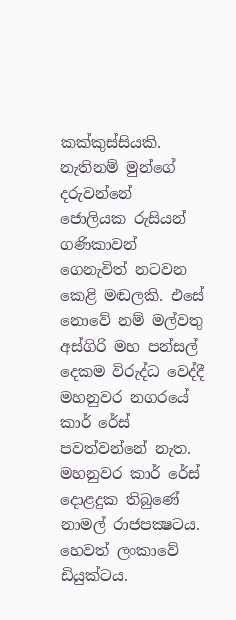කක්කුස්සියකි. නැතිනම් මුන්ගේ දරුවන්නේ ජොලියක රුසියන් ගණිකාවන් ගෙනැවිත් නටවන කෙළි මඬලකි. එසේ නොවේ නම් මල්වතු අස්ගිරි මහ පන්සල් දෙකම විරුද්ධ වෙද්දී මහනුවර නගරයේ කාර් රේස් පවත්වන්නේ නැත. මහනුවර කාර් රේස් දොළදුක තිබුණේ නාමල් රාජපක්‍ෂටය. හෙවත් ලංකාවේ ඩියුක්ටය.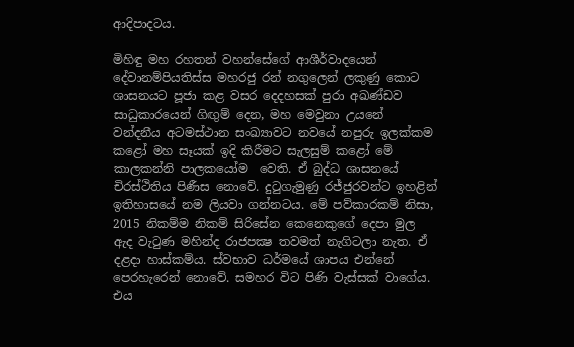ආදිපාදටය.

මිහිඳු මහ රහතන් වහන්සේගේ ආශීර්වාදයෙන් දේවානම්පියතිස්ස මහරජු රන් නගුලෙන් ලකුණු කොට ශාසනයට පූජා කළ වසර දෙදහසක් පුරා අඛණ්ඩව සාධුකාරයෙන් ගිඟුම් දෙන, මහ මෙවුනා උයනේ වන්දනීය අටමස්ථාන සංඛ්‍යාවට නවයේ නපුරු ඉලක්කම කළෝ මහ සෑයක් ඉදි කිරීමට සැලසුම් කළෝ මේ කාලකන්නි පාලකයෝම  වෙති. ඒ බුද්ධ ශාසනයේ චිරස්ථිතිය පිණීස නොවේ. දුටුගැමුණු රජ්ජුරවන්ට ඉහළින් ඉතිහාසයේ නම ලියවා ගන්නටය. මේ පව්කාරකම් නිසා, 2015 නිකම්ම නිකම් සිරිසේන කෙනෙකුගේ දෙපා මුල ඇද වැටුණ මහින්ද රාජපක්‍ෂ තවමත් නැගිටලා නැත. ඒ දළදා හාස්කම්ය. ස්වභාව ධර්මයේ ශාපය එන්නේ පෙරහැරෙන් නොවේ. සමහර විට පිණි වැස්සක් වාගේය. එය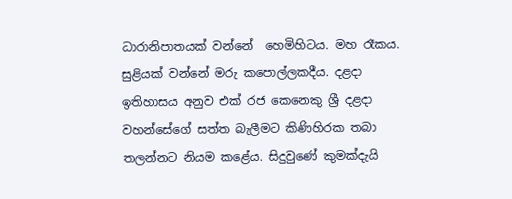ධාරානිපාතයක් වන්නේ  හෙමිහිටය. මහ රෑකය. සුළියක් වන්නේ මරු කපොල්ලකදීය. දළදා ඉතිහාසය අනුව එක් රජ කෙනෙකු ශ්‍රී දළදා වහන්සේගේ සත්ත බැලීමට කිණිහිරක තබා තලන්නට නියම කළේය. සිදුවුණේ කුමක්දැයි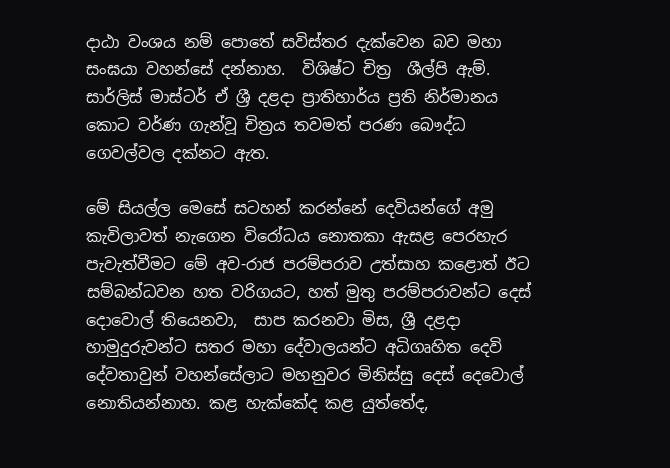දාඨා වංශය නම් පොතේ සවිස්තර දැක්වෙන බව මහා සංඝයා වහන්සේ දන්නාහ.  විශිෂ්ට චිත්‍ර  ශීල්පි ඇම්. සාර්ලිස් මාස්ටර් ඒ ශ්‍රී දළදා ප්‍රාතිහාර්ය ප්‍රති නිර්මානය කොට වර්ණ ගැන්වූ චිත්‍රය තවමත් පරණ බෞද්ධ ගෙවල්වල දක්නට ඇත.

මේ සියල්ල මෙසේ සටහන් කරන්නේ දෙවියන්ගේ අමු කැවිලාවත් නැගෙන විරෝධය නොතකා ඇසළ පෙරහැර පැවැත්වීමට මේ අව-රාජ පරම්පරාව උත්සාහ කළොත් ඊට සම්බන්ධවන හත වරිගයට, හත් මුතු පරම්පරාවන්ට දෙස් දොවොල් තියෙනවා,  සාප කරනවා මිස, ශ්‍රී දළදා හාමුදුරුවන්ට සතර මහා දේවාලයන්ට අධිගෘහිත දෙවි දේවතාවුන් වහන්සේලාට මහනුවර මිනිස්සු දෙස් දෙවොල් නොතියන්නාහ. කළ හැක්කේද කළ යුත්තේද,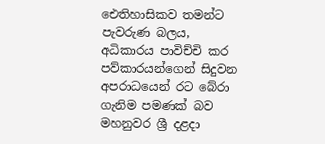ඓතිහාසිකව තමන්ට පැවරුණ බලය, අධිකාරය පාවිච්චි කර පව්කාරයන්ගෙන් සිදුවන අපරාධයෙන් රට බේරා ගැනිම පමණක් බව  මහනුවර ශ්‍රී දළදා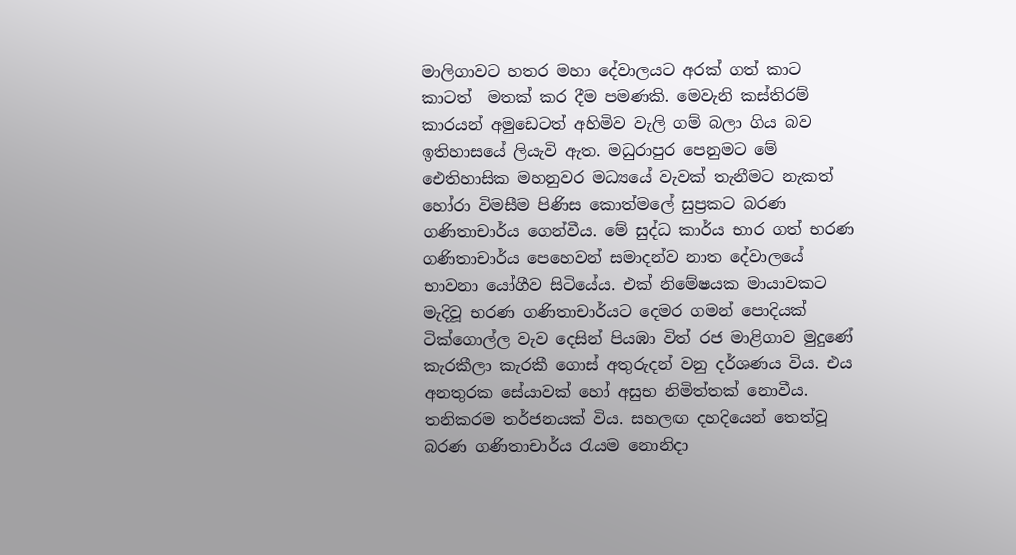මාලිගාවට හතර මහා දේවාලයට අරක් ගත් කාට කාටත්  මතක් කර දීම පමණකි. මෙවැනි කස්තිරම් කාරයන් අමුඩෙටත් අහිමිව වැලි ගම් බලා ගිය බව ඉතිහාසයේ ලියැවි ඇත. මධුරාපුර පෙනුමට මේ ඓතිහාසික මහනුවර මධ්‍යයේ වැවක් තැනීමට නැකත් හෝරා විමසීම පිණිස කොත්මලේ සුප්‍රකට බරණ ගණිතාචාර්ය ගෙන්වීය. මේ සුද්ධ කාර්ය භාර ගත් භරණ ගණිතාචාර්ය පෙහෙවන් සමාදන්ව නාත දේවාලයේ භාවනා යෝගීව සිටියේය. එක් නිමේෂයක මායාවකට මැදිවූ භරණ ගණිතාචාර්යට දෙමර ගමන් පොදියක්  ටික්ගොල්ල වැව දෙසින් පියඹා විත් රජ මාළිගාව මුදුණේ කැරකීලා කැරකී ගොස් අතුරුදන් වනු දර්ශණය විය. එය අනතුරක සේයාවක් හෝ අසුභ නිමිත්තක් නොවීය. තනිකරම තර්ජනයක් විය. සහලඟ දහදියෙන් තෙත්වූ බරණ ගණිතාචාර්ය රැයම නොනිදා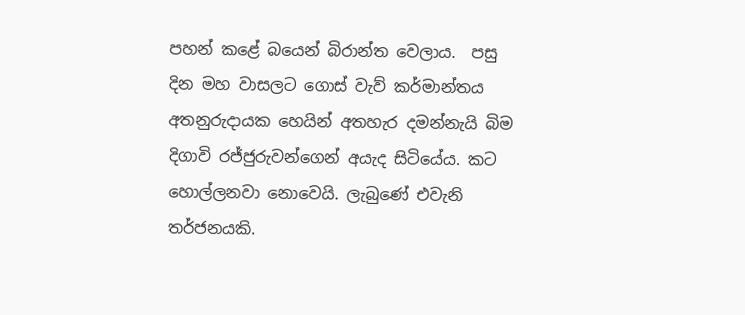පහන් කළේ බයෙන් බිරාන්ත වෙලාය.  පසු දින මහ වාසලට ගොස් වැව් කර්මාන්තය අතනුරුදායක හෙයින් අතහැර දමන්නැයි බිම දිගාවි රජ්ජුරුවන්ගෙන් අයැද සිටියේය. කට හොල්ලනවා නොවෙයි. ලැබුණේ එවැනි තර්ජනයකි.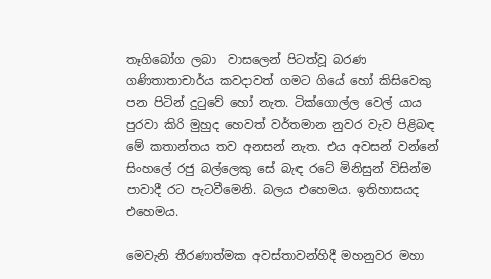තෑගිබෝග ලබා  වාසලෙන් පිටත්වූ බරණ ගණිතාතාචාර්ය කවදාවත් ගමට ගියේ හෝ කිසිවෙකු පන පිටින් දුටුවේ හෝ නැත. ටික්ගොල්ල වෙල් යාය පුරවා කිරි මුහුද හෙවත් වර්තමාන නුවර වැව පිළිබඳ මේ කතාන්තය තව අනසන් නැත. එය අවසන් වන්නේ සිංහලේ රජු බල්ලෙකු සේ බැඳ රටේ මිනිසුන් විසින්ම පාවාදී රට පැටවීමෙනි. බලය එහෙමය. ඉතිහාසයද  එහෙමය.

මෙවැනි තීරණාත්මක අවස්තාවන්හිදී මහනුවර මහා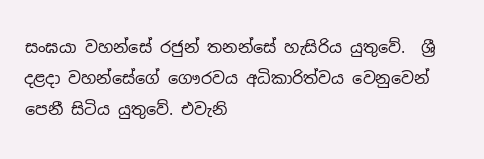සංඝයා වහන්සේ රජුන් තනන්සේ හැසිරිය යුතුවේ.  ශ්‍රී දළදා වහන්සේගේ ගෞරවය අධිකාරිත්වය වෙනුවෙන් පෙනී සිටිය යුතුවේ. එවැනි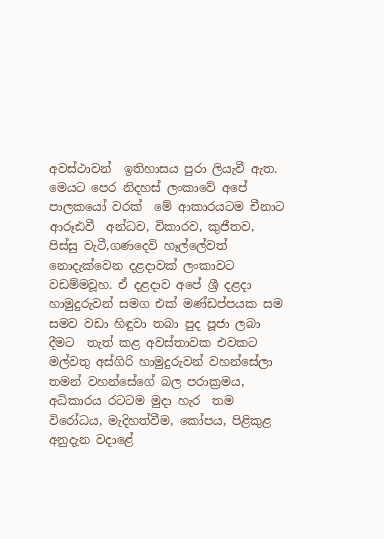අවස්ථාවන්  ඉතිහාසය පුරා ලියැවී ඇත.  මෙයට පෙර නිදහස් ලංකාවේ අපේ පාලකයෝ වරක්  මේ ආකාරයටම චීනාට ආරූඪවී  අන්ධව, විකාරව, කුජීතව, පිස්සු වැටී,ගණදෙවි හෑල්ලේවත් නොදැක්වෙන දළදාවක් ලංකාවට වඩම්මවූහ. ඒ දළදාව අපේ ශ්‍රී දළදා හාමුදුරුවන් සමග එක් මණ්ඩප්පයක සම සමව වඩා හිඳුවා තබා පුද පූජා ලබා දීමට  තැත් කළ අවස්තාවක එවකට මල්වතු අස්ගිරි හාමුදුරුවන් වහන්සේලා තමන් වහන්සේගේ බල පරාක්‍රමය, අධිකාරය රටටම මුදා හැර  තම විරෝධය, මැදිහත්වීම, කෝපය, පිළිකුළ අනුදැන වදාළේ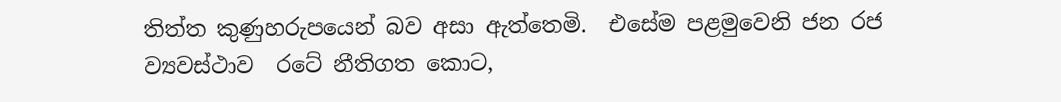තිත්ත කුණුහරුපයෙන් බව අසා ඇත්තෙමි.  එසේම පළමුවෙනි ජන රජ ව්‍යවස්ථාව  රටේ නීතිගත කොට,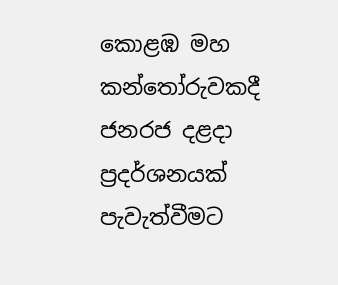කොළඹ මහ කන්තෝරුවකදී ජනරජ දළදා ප්‍රදර්ශනයක් පැවැත්වීමට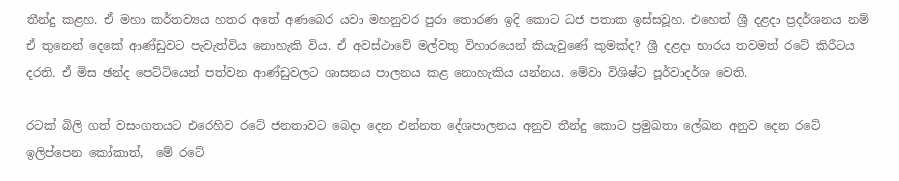තීන්දු කළහ. ඒ මහා කර්තව්‍යය හතර අතේ අණබෙර යවා මහනුවර පුරා තොරණ ඉදි කොට ධජ පතාක ඉස්සවූහ. එහෙත් ශ්‍රී දළදා ප්‍රදර්ශනය නම් ඒ තුනෙන් දෙකේ ආණ්ඩුවට පැවැත්විය නොහැකි විය. ඒ අවස්ථාවේ මල්වතු විහාරයෙන් කියැවුණේ කුමක්ද? ශ්‍රී දළදා භාරය තවමත් රටේ කිරීටය දරති. ඒ මිස ඡන්ද පෙට්ටියෙන් පත්වන ආණ්ඩුවලට ශාසනය පාලනය කළ නොහැකිය යන්නය. මේවා විශිෂ්ට පූර්වාදර්ශ වෙති.

රටක් බිලි ගත් වසංගතයට එරෙහිව රටේ ජනතාවට බෙදා දෙන එන්නත දේශපාලනය අනුව තීන්දු කොට ප්‍රමුඛතා ලේඛන අනුව දෙන රටේ ඉලිප්පෙන කෝකාත්,  මේ රටේ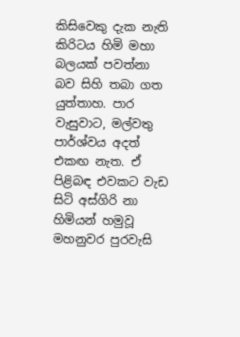කිසිවෙකු දැක නැති කිරිටය හිමි මහා බලයක් පවත්නා බව සිහි තබා ගත යුත්තාහ. පාර වැසුවාට, මල්වතු පාර්ශ්වය අදත් එකඟ නැත. ඒ පිළිබඳ එවකට වැඩ සිටි අස්ගිරි නා හිමියන් හමුවූ මහනුවර පුරවැසි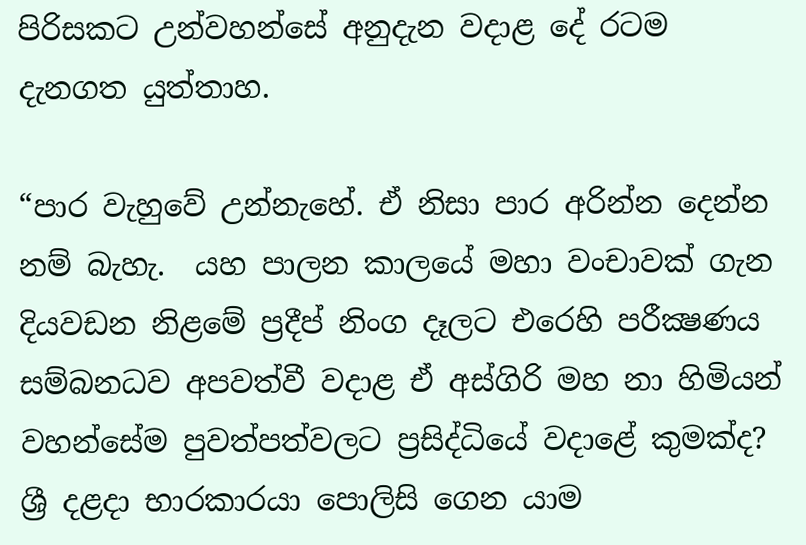පිරිසකට උන්වහන්සේ අනුදැන වදාළ දේ රටම දැනගත යුත්තාහ.

“පාර වැහුවේ උන්නැහේ. ඒ නිසා පාර අරින්න දෙන්න නම් බැහැ.  යහ පාලන කාලයේ මහා වංචාවක් ගැන දියවඩන නිළමේ ප්‍රදීප් නිංග දෑලට එරෙහි පරීක්‍ෂණය සම්බනධව අපවත්වී වදාළ ඒ අස්ගිරි මහ නා හිමියන් වහන්සේම පුවත්පත්වලට ප්‍රසිද්ධියේ වදාළේ කුමක්ද? ශ්‍රී දළදා භාරකාරයා පොලිසි ගෙන යාම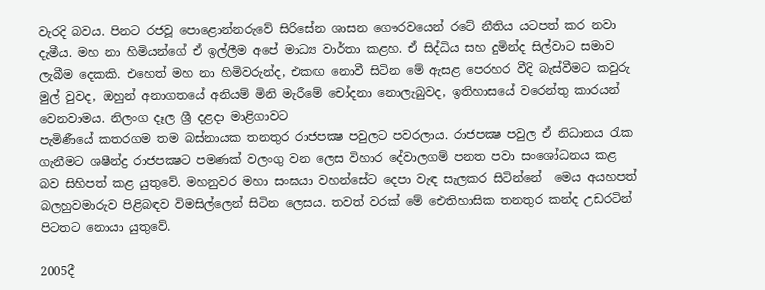වැරදි බවය. පිනට රජවූ පොළොන්නරුවේ සිරිසේන ශාසන ගෞරවයෙන් රටේ නීතිය යටපත් කර නවා දැමීය. මහ නා හිමියන්ගේ ඒ ඉල්ලීම අපේ මාධ්‍ය වාර්තා කළහ. ඒ සිද්ධිය සහ දුමින්ද සිල්වාට සමාව ලැබීම දෙකකි. එහෙත් මහ නා හිමිවරුන්ද, එකඟ නොවී සිටින මේ ඇසළ පෙරහර වීදි බැස්වීමට කවුරු මුල් වුවද, ඔහුන් අනාගතයේ අනියම් මිනි මැරීමේ චෝදනා නොලැබුවද, ඉතිහාසයේ වරෙන්තු කාරයන් වෙනවාමය. නිලංග දෑල ශ්‍රී දළදා මාළිගාවට
පැමිණීයේ කතරගම තම බස්නායක තනතුර රාජපක්‍ෂ පවුලට පවරලාය. රාජපක්‍ෂ පවුල ඒ නිධානය රැක ගැනීමට ශෂීන්ද්‍ර රාජපක්‍ෂට පමණක් වලංගු වන ලෙස විහාර දේවාලගම් පනත පවා සංශෝධනය කළ බව සිහිපත් කළ යුතුවේ. මහනුවර මහා සංඝයා වහන්සේට දෙපා වැඳ සැලකර සිටින්නේ  මෙය අයහපත් බලහුවමාරුව පිළිබඳව විමසිල්ලෙන් සිටින ලෙසය. තවත් වරක් මේ ඓතිහාසික තනතුර කන්ද උඩරටින් පිටතට නොයා යුතුවේ.

2005දී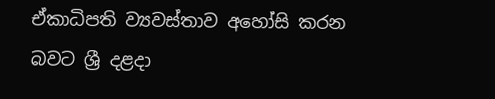ඒකාධිපති ව්‍යවස්තාව අහෝසි කරන බවට ශ්‍රී දළදා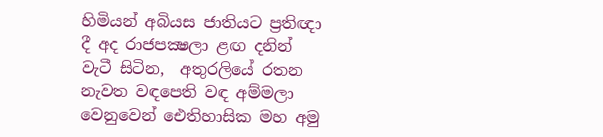හිමියන් අබියස ජාතියට ප්‍රතිඥා දී අද රාජපක්‍ෂලා ළඟ දනින් වැටී සිටින,  අතුරලියේ රතන නැවත වඳපෙති වඳ අම්මලා වෙනුවෙන් ඓතිහාසික මහ අමු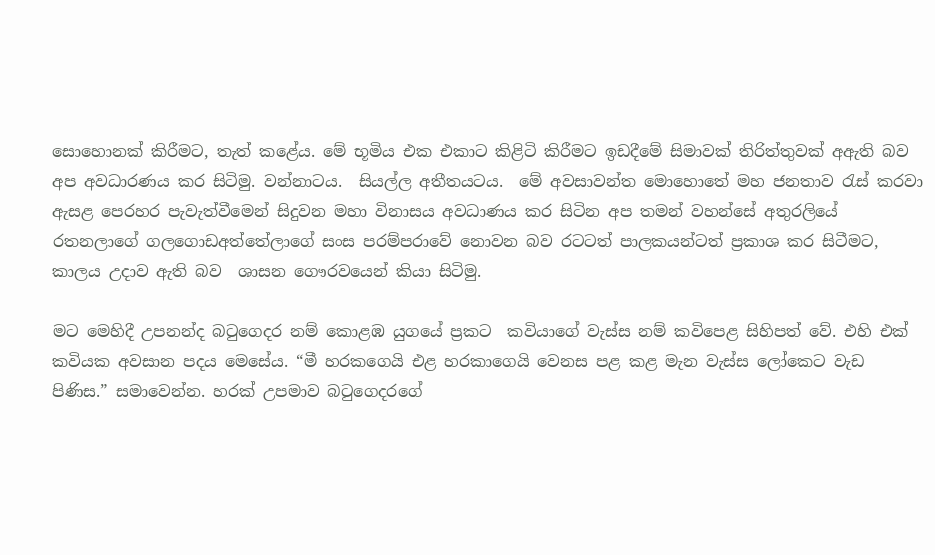සොහොනක් කිරීමට, තැත් කළේය. මේ භූමිය එක එකාට කිළිටි කිරීමට ඉඩදීමේ සිමාවක් තිරිත්තුවක් අඇති බව අප අවධාරණය කර සිටිමු. වන්නාටය.  සියල්ල අතීතයටය.  මේ අවසාවන්ත මොහොතේ මහ ජනතාව රැස් කරවා ඇසළ පෙරහර පැවැත්වීමෙන් සිදුවන මහා විනාසය අවධාණය කර සිටින අප තමන් වහන්සේ අතුරලියේ රතනලාගේ ගලගොඩඅත්තේලාගේ සංස පරම්පරාවේ නොවන බව රටටත් පාලකයන්ටත් ප්‍රකාශ කර සිටීමට, කාලය උදාව ඇති බව  ශාසන ගෞරවයෙන් කියා සිටිමු.

මට මෙහිදී උපනන්ද බටුගෙදර නම් කොළඹ යුගයේ ප්‍රකට  කවියාගේ වැස්ස නම් කවිපෙළ සිහිපත් වේ. එහි එක් කවියක අවසාන පදය මෙසේය. “මී හරකගෙයි එළ හරකාගෙයි වෙනස පළ කළ මැන වැස්ස ලෝකෙට වැඩ පිණිස.” සමාවෙන්න. හරක් උපමාව බටුගෙදරගේ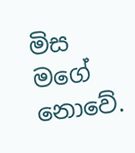මිස මගේ  නොවේ.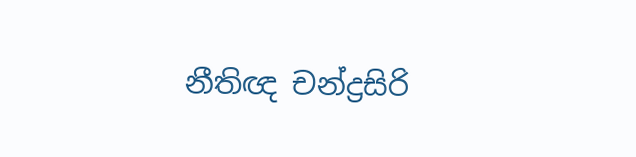නීතිඥ චන්ද්‍රසිරි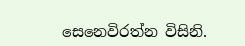සෙනෙවිරත්න විසිනි.